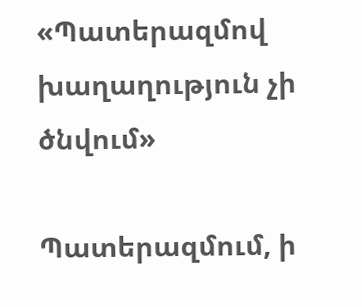«Պատերազմով խաղաղություն չի ծնվում»

Պատերազմում, ի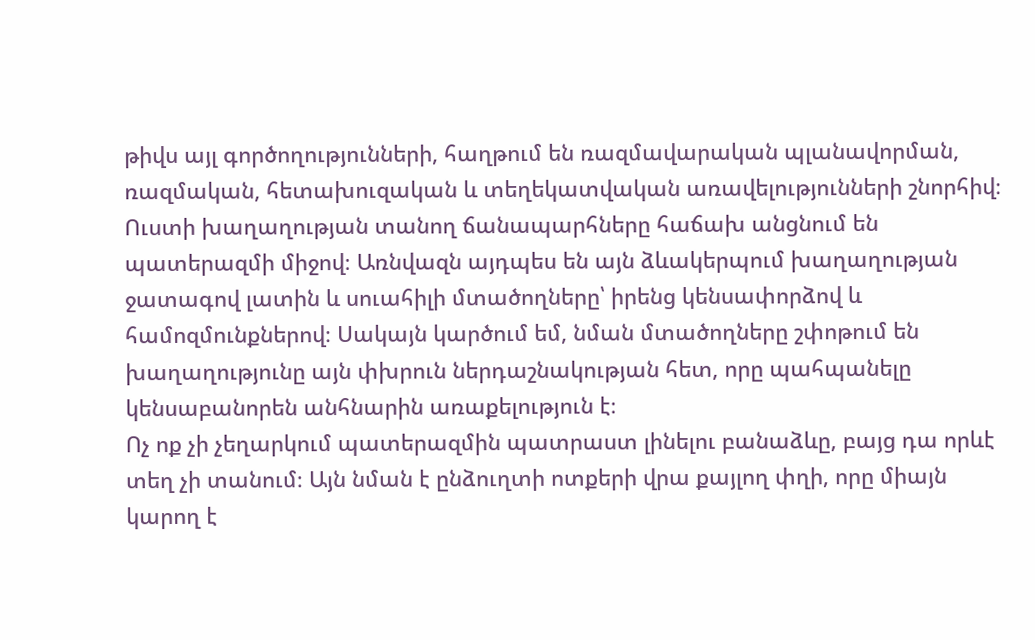թիվս այլ գործողությունների, հաղթում են ռազմավարական պլանավորման, ռազմական, հետախուզական և տեղեկատվական առավելությունների շնորհիվ։ Ուստի խաղաղության տանող ճանապարհները հաճախ անցնում են պատերազմի միջով։ Առնվազն այդպես են այն ձևակերպում խաղաղության ջատագով լատին և սուահիլի մտածողները՝ իրենց կենսափորձով և համոզմունքներով։ Սակայն կարծում եմ, նման մտածողները շփոթում են խաղաղությունը այն փխրուն ներդաշնակության հետ, որը պահպանելը կենսաբանորեն անհնարին առաքելություն է։
Ոչ ոք չի չեղարկում պատերազմին պատրաստ լինելու բանաձևը, բայց դա որևէ տեղ չի տանում։ Այն նման է ընձուղտի ոտքերի վրա քայլող փղի, որը միայն կարող է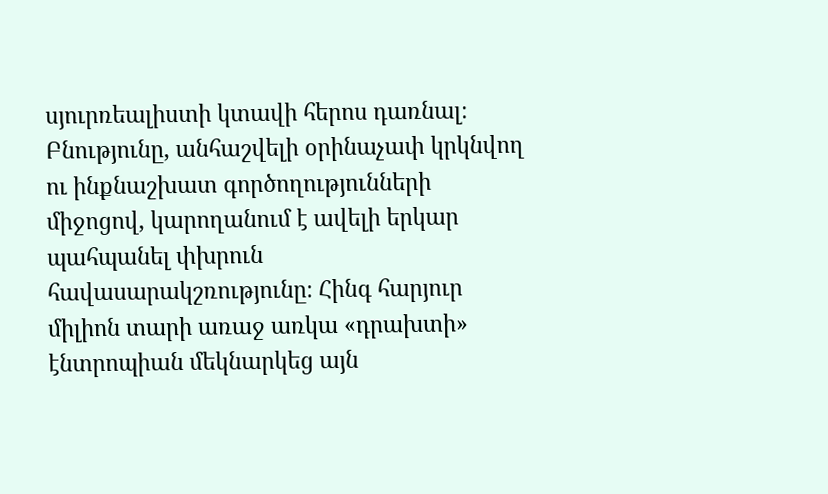սյուրռեալիստի կտավի հերոս դառնալ։
Բնությունը, անհաշվելի օրինաչափ կրկնվող ու ինքնաշխատ գործողությունների միջոցով, կարողանում է ավելի երկար պահպանել փխրուն հավասարակշռությունը։ Հինգ հարյուր միլիոն տարի առաջ առկա «դրախտի» էնտրոպիան մեկնարկեց այն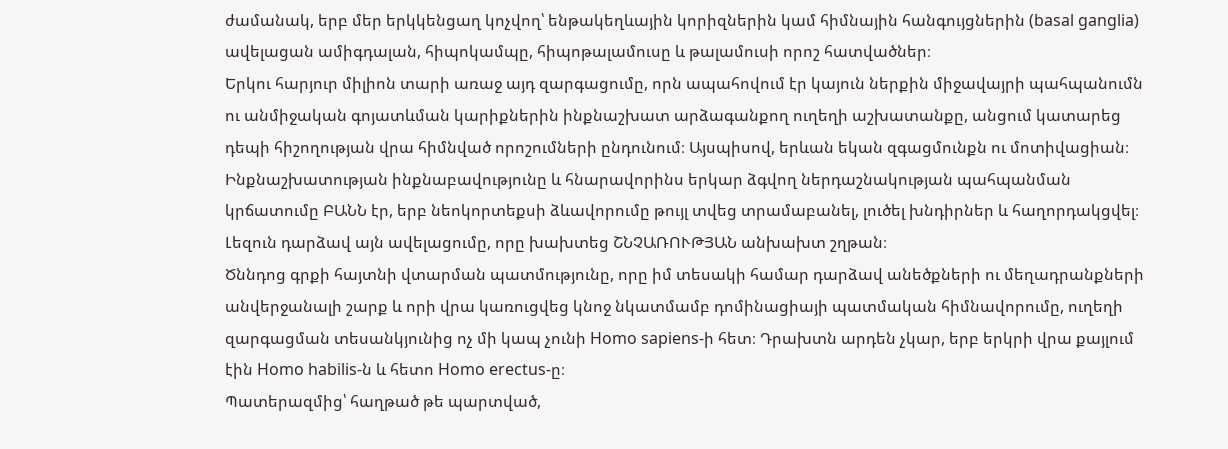ժամանակ, երբ մեր երկկենցաղ կոչվող՝ ենթակեղևային կորիզներին կամ հիմնային հանգույցներին (basal ganglia) ավելացան ամիգդալան, հիպոկամպը, հիպոթալամուսը և թալամուսի որոշ հատվածներ։
Երկու հարյուր միլիոն տարի առաջ այդ զարգացումը, որն ապահովում էր կայուն ներքին միջավայրի պահպանումն ու անմիջական գոյատևման կարիքներին ինքնաշխատ արձագանքող ուղեղի աշխատանքը, անցում կատարեց դեպի հիշողության վրա հիմնված որոշումների ընդունում։ Այսպիսով, երևան եկան զգացմունքն ու մոտիվացիան։
Ինքնաշխատության ինքնաբավությունը և հնարավորինս երկար ձգվող ներդաշնակության պահպանման կրճատումը ԲԱՆՆ էր, երբ նեոկորտեքսի ձևավորումը թույլ տվեց տրամաբանել, լուծել խնդիրներ և հաղորդակցվել։ Լեզուն դարձավ այն ավելացումը, որը խախտեց ՇՆՉԱՌՈՒԹՅԱՆ անխախտ շղթան։
Ծննդոց գրքի հայտնի վտարման պատմությունը, որը իմ տեսակի համար դարձավ անեծքների ու մեղադրանքների անվերջանալի շարք և որի վրա կառուցվեց կնոջ նկատմամբ դոմինացիայի պատմական հիմնավորումը, ուղեղի զարգացման տեսանկյունից ոչ մի կապ չունի Homo sapiens-ի հետ։ Դրախտն արդեն չկար, երբ երկրի վրա քայլում էին Homo habilis-ն և հետո Homo erectus-ը։
Պատերազմից՝ հաղթած թե պարտված,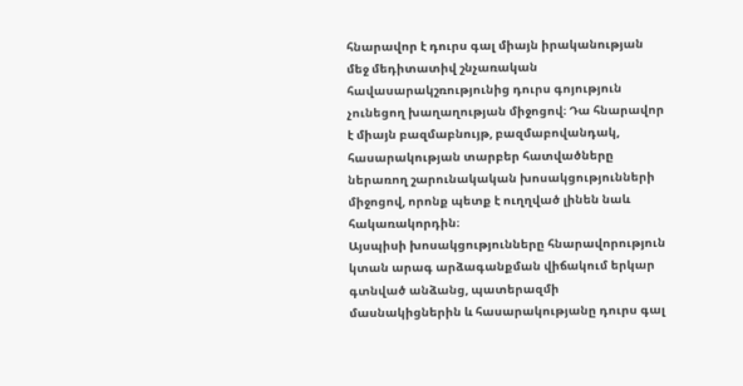հնարավոր է դուրս գալ միայն իրականության մեջ մեդիտատիվ շնչառական հավասարակշռությունից դուրս գոյություն չունեցող խաղաղության միջոցով։ Դա հնարավոր է միայն բազմաբնույթ, բազմաբովանդակ, հասարակության տարբեր հատվածները ներառող շարունակական խոսակցությունների միջոցով, որոնք պետք է ուղղված լինեն նաև հակառակորդին։
Այսպիսի խոսակցությունները հնարավորություն կտան արագ արձագանքման վիճակում երկար գտնված անձանց, պատերազմի մասնակիցներին և հասարակությանը դուրս գալ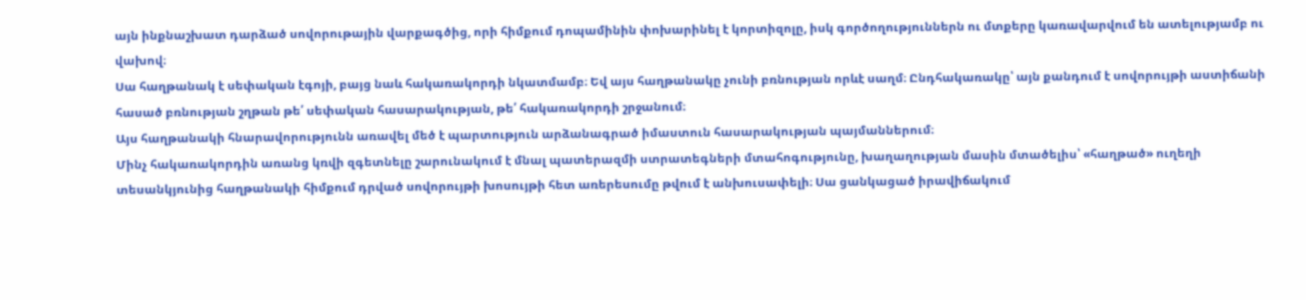այն ինքնաշխատ դարձած սովորութային վարքագծից, որի հիմքում դոպամինին փոխարինել է կորտիզոլը, իսկ գործողություններն ու մտքերը կառավարվում են ատելությամբ ու վախով։
Սա հաղթանակ է սեփական էգոյի, բայց նաև հակառակորդի նկատմամբ։ Եվ այս հաղթանակը չունի բռնության որևէ սաղմ։ Ընդհակառակը՝ այն քանդում է սովորույթի աստիճանի հասած բռնության շղթան թե՛ սեփական հասարակության, թե՛ հակառակորդի շրջանում։
Այս հաղթանակի հնարավորությունն առավել մեծ է պարտություն արձանագրած իմաստուն հասարակության պայմաններում։
Մինչ հակառակորդին առանց կռվի զգետնելը շարունակում է մնալ պատերազմի ստրատեգների մտահոգությունը, խաղաղության մասին մտածելիս՝ «հաղթած» ուղեղի տեսանկյունից հաղթանակի հիմքում դրված սովորույթի խոսույթի հետ առերեսումը թվում է անխուսափելի։ Սա ցանկացած իրավիճակում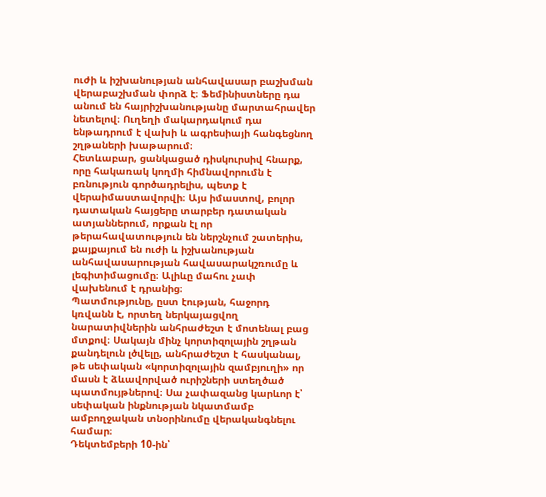ուժի և իշխանության անհավասար բաշխման վերաբաշխման փորձ է։ Ֆեմինիստները դա անում են հայրիշխանությանը մարտահրավեր նետելով։ Ուղեղի մակարդակում դա ենթադրում է վախի և ագրեսիայի հանգեցնող շղթաների խաթարում։
Հետևաբար, ցանկացած դիսկուրսիվ հնարք, որը հակառակ կողմի հիմնավորումն է բռնություն գործադրելիս, պետք է վերաիմաստավորվի։ Այս իմաստով, բոլոր դատական հայցերը տարբեր դատական ատյաններում, որքան էլ որ թերահավատություն են ներշնչում շատերիս, քայքայում են ուժի և իշխանության անհավասարության հավասարակշռումը և լեգիտիմացումը։ Ալիևը մահու չափ վախենում է դրանից։
Պատմությունը, ըստ էության, հաջորդ կռվանն է, որտեղ ներկայացվող նարատիվներին անհրաժեշտ է մոտենալ բաց մտքով։ Սակայն մինչ կորտիզոլային շղթան քանդելուն լծվելը, անհրաժեշտ է հասկանալ, թե սեփական «կորտիզոլային զամբյուղի» որ մասն է ձևավորված ուրիշների ստեղծած պատմույթներով։ Սա չափազանց կարևոր է՝ սեփական ինքնության նկատմամբ ամբողջական տնօրինումը վերականգնելու համար։
Դեկտեմբերի 10-ին՝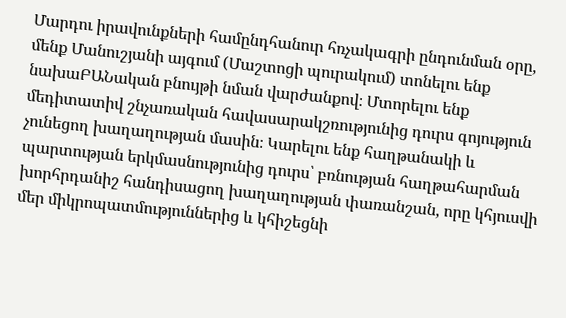Մարդու իրավունքների համընդհանուր հռչակագրի ընդունման օրը, մենք Մանուշյանի այգում (Մաշտոցի պուրակում) տոնելու ենք նախաԲԱՆական բնույթի նման վարժանքով։ Մտորելու ենք մեդիտատիվ շնչառական հավասարակշռությունից դուրս գոյություն չունեցող խաղաղության մասին։ Կարելու ենք հաղթանակի և պարտության երկմասնությունից դուրս՝ բռնության հաղթահարման խորհրդանիշ հանդիսացող խաղաղության փառանշան, որը կհյուսվի մեր միկրոպատմություններից և կհիշեցնի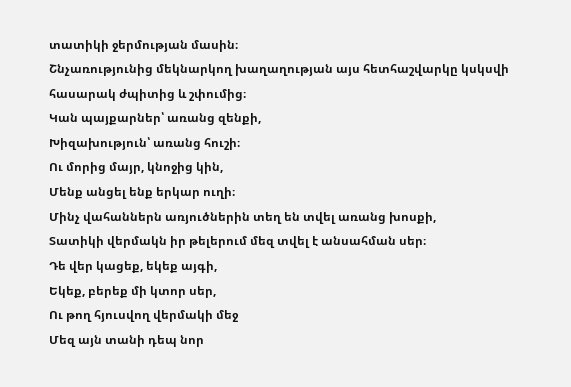տատիկի ջերմության մասին։
Շնչառությունից մեկնարկող խաղաղության այս հետհաշվարկը կսկսվի հասարակ ժպիտից և շփումից։
Կան պայքարներ՝ առանց զենքի,
Խիզախություն՝ առանց հուշի։
Ու մորից մայր, կնոջից կին,
Մենք անցել ենք երկար ուղի։
Մինչ վահաններն առյուծներին տեղ են տվել առանց խոսքի,
Տատիկի վերմակն իր թելերում մեզ տվել է անսահման սեր։
Դե վեր կացեք, եկեք այգի,
Եկեք, բերեք մի կտոր սեր,
Ու թող հյուսվող վերմակի մեջ
Մեզ այն տանի դեպ նոր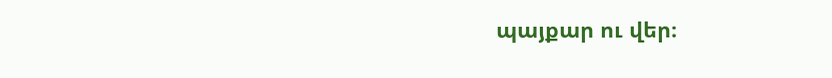պայքար ու վեր։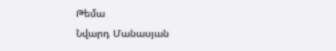Թեմա
Նվարդ Մանասյան